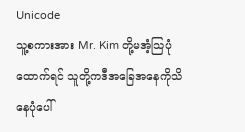Unicode
သူ့စကားအား Mr. Kim တို့မအံ့သြပုံထောက်ရင် သူတို့ကဒီအခြေအနေကိုသိနေပုံပေါ်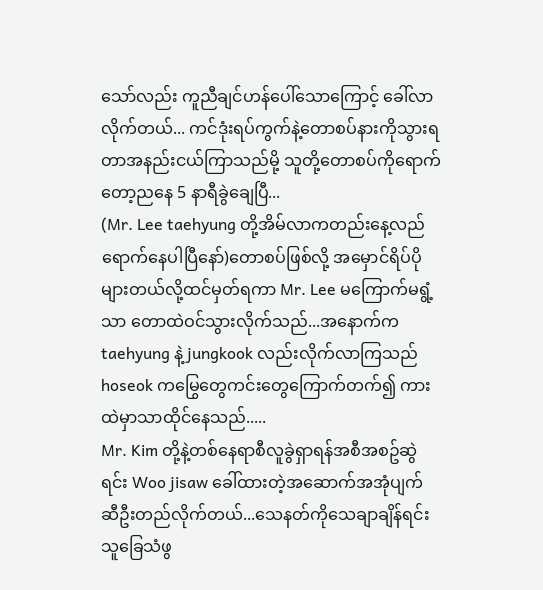သော်လည်း ကူညီချင်ဟန်ပေါ်သောကြောင့် ခေါ်လာလိုက်တယ်... ကင်ဒုံးရပ်ကွက်နဲ့တောစပ်နားကိုသွားရတာအနည်းငယ်ကြာသည်မို့ သူတို့တောစပ်ကိုရောက်တော့ညနေ 5 နာရီခွဲချေပြီ...
(Mr. Lee taehyung တို့အိမ်လာကတည်းနေ့လည်ရောက်နေပါပြီနော်)တောစပ်ဖြစ်လို့ အမှောင်ရိပ်ပိုများတယ်လို့ထင်မှတ်ရကာ Mr. Lee မကြောက်မရွံ့သာ တောထဲဝင်သွားလိုက်သည်...အနောက်က taehyung နဲ့ jungkook လည်းလိုက်လာကြသည် hoseok ကမြွေတွေကင်းတွေကြောက်တက်၍ ကားထဲမှာသာထိုင်နေသည်.....
Mr. Kim တို့နဲ့တစ်နေရာစီလူခွဲရှာရန်အစီအစဥ်ဆွဲရင်း Woo jisaw ခေါ်ထားတဲ့အဆောက်အအုံပျက်ဆီဦးတည်လိုက်တယ်...သေနတ်ကိုသေချာချိန်ရင်း သူခြေသံဖွ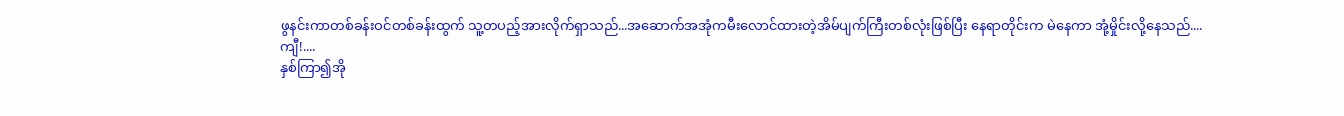ဖွနင်းကာတစ်ခန်းဝင်တစ်ခန်းထွက် သူ့တပည့်အားလိုက်ရှာသည်...အဆောက်အအုံကမီးလောင်ထားတဲ့အိမ်ပျက်ကြီးတစ်လုံးဖြစ်ပြီး နေရာတိုင်းက မဲနေကာ အုံ့မှိုင်းလို့နေသည်....
ကျီ!....
နှစ်ကြာ၍အို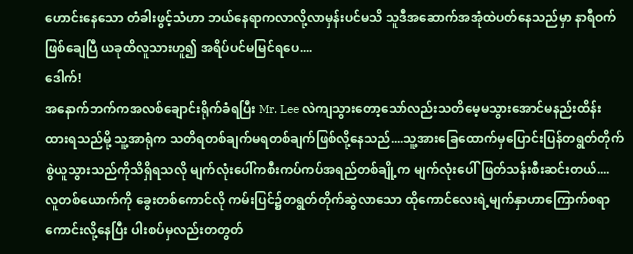ဟောင်းနေသော တံခါးဖွင့်သံဟာ ဘယ်နေရာကလာလို့လာမှန်းပင်မသိ သူဒီအဆောက်အအုံထဲပတ်နေသည်မှာ နာရီဝက်ဖြစ်ချေပြီ ယခုထိလူသားဟူ၍ အရိပ်ပင်မမြင်ရပေ....
ဒေါက်!
အနောက်ဘက်ကအလစ်ချောင်းရိုက်ခံရပြီး Mr. Lee လဲကျသွားတော့သော်လည်းသတိမေ့မသွားအောင်မနည်းထိန်းထားရသည်မို့ သူ့အာရုံက သတိရတစ်ချက်မရတစ်ချက်ဖြစ်လို့နေသည်....သူ့အားခြေထောက်မှပြောင်းပြန်တရွတ်တိုက်စွဲယူသွားသည်ကိုသိရှိရသလို မျက်လုံးပေါ်ကစီးကပ်ကပ်အရည်တစ်ချို့က မျက်လုံးပေါ်ဖြတ်သန်းစီးဆင်းတယ်....
လူတစ်ယောက်ကို ခွေးတစ်ကောင်လို ကမ်းပြင်၌တရွတ်တိုက်ဆွဲလာသော ထိုကောင်လေးရဲ့မျက်နှာဟာကြောက်စရာကောင်းလို့နေပြီး ပါးစပ်မှလည်းတတွတ်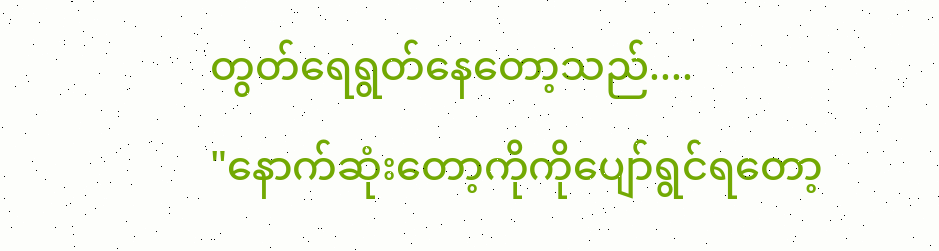တွတ်ရေရွတ်နေတော့သည်....
"နောက်ဆုံးတော့ကိုကိုပျော်ရွင်ရတော့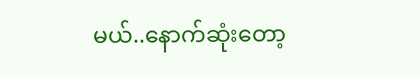မယ်..နောက်ဆုံးတော့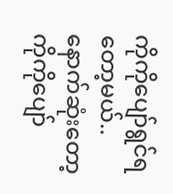ကိုကိုပျော်ရွင်ရတော့မယ်..နောက်ဆုံးတော့ကိုကိုပျော်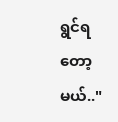ရွင်ရတော့မယ်.."